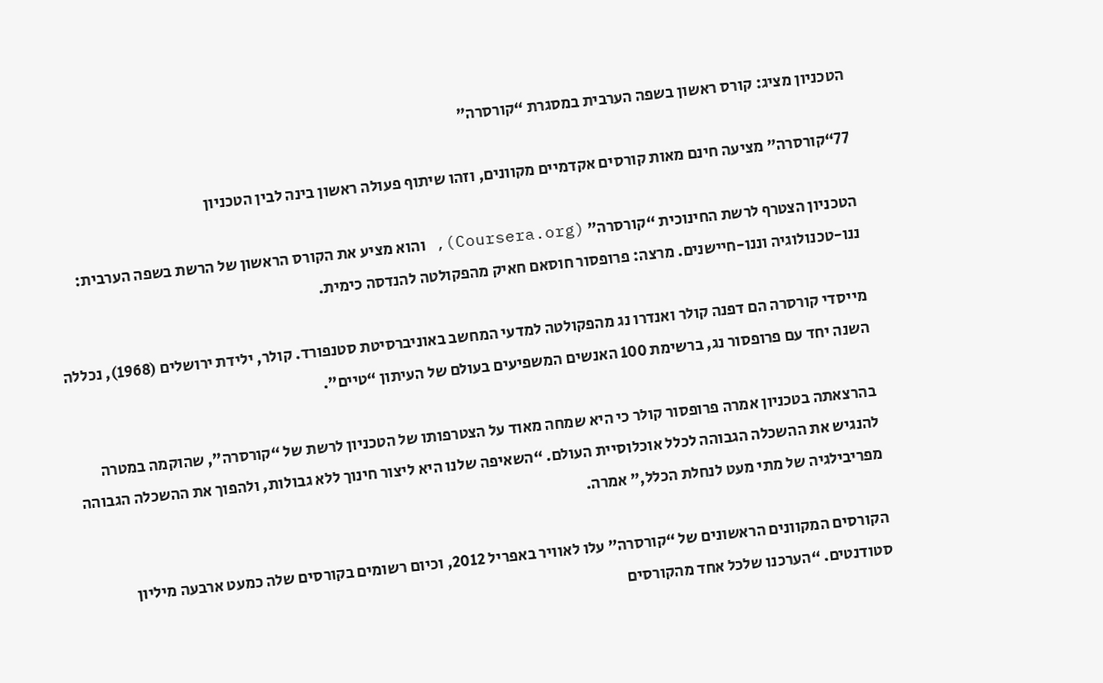הטכניון מציג: קורס ראשון בשפה הערבית במסגרת “קורסרה”

77“קורסרה” מציעה חינם מאות קורסים אקדמיים מקוונים, וזהו שיתוף פעולה ראשון בינה לבין הטכניון

הטכניון הצטרף לרשת החינוכית “קורסרה” (Coursera.org), והוא מציע את הקורס הראשון של הרשת בשפה הערבית: ננו-טכנולוגיה וננו-חיישנים. מרצה: פרופסור חוסאם חאיק מהפקולטה להנדסה כימית.

מייסדי קורסרה הם דפנה קולר ואנדרו נג מהפקולטה למדעי המחשב באוניברסיטת סטנפורד. קולר, ילידת ירושלים (1968), נכללה השנה יחד עם פרופסור נג, ברשימת 100 האנשים המשפיעים בעולם של העיתון “טיים”.

בהרצאתה בטכניון אמרה פרופסור קולר כי היא שמחה מאוד על הצטרפותו של הטכניון לרשת של “קורסרה”, שהוקמה במטרה להנגיש את ההשכלה הגבוהה לכלל אוכלוסיית העולם. “השאיפה שלנו היא ליצור חינוך ללא גבולות, ולהפוך את ההשכלה הגבוהה מפריבילגיה של מתי מעט לנחלת הכלל,” אמרה.

הקורסים המקוונים הראשונים של “קורסרה” עלו לאוויר באפריל 2012, וכיום רשומים בקורסים שלה כמעט ארבעה מיליון סטודנטים. “הערכנו שלכל אחד מהקורסים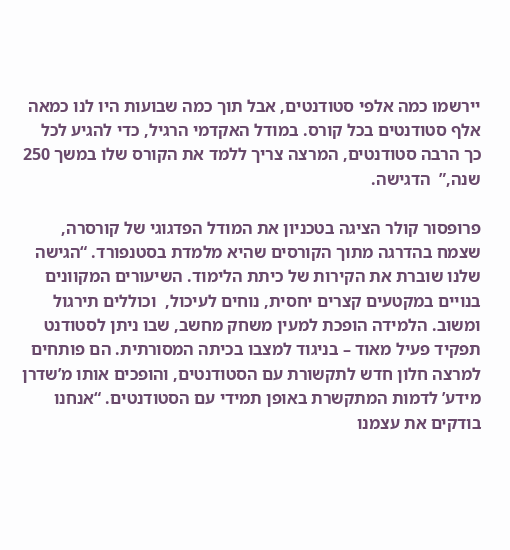יירשמו כמה אלפי סטודנטים, אבל תוך כמה שבועות היו לנו כמאה אלף סטודנטים בכל קורס. במודל האקדמי הרגיל, כדי להגיע לכל כך הרבה סטודנטים, המרצה צריך ללמד את הקורס שלו במשך 250 שנה,”  הדגישה.

פרופסור קולר הציגה בטכניון את המודל הפדגוגי של קורסרה, שצמח בהדרגה מתוך הקורסים שהיא מלמדת בסטנפורד. “הגישה שלנו שוברת את הקירות של כיתת הלימוד. השיעורים המקוונים בנויים במקטעים קצרים יחסית, נוחים לעיכול,  וכוללים תירגול ומשוב. הלמידה הופכת למעין משחק מחשב, שבו ניתן לסטודנט תפקיד פעיל מאוד – בניגוד למצבו בכיתה המסורתית. הם פותחים למרצה חלון חדש לתקשורת עם הסטודנטים, והופכים אותו מ’שדרן מידע’ לדמות המתקשרת באופן תמידי עם הסטודנטים. “אנחנו בודקים את עצמנו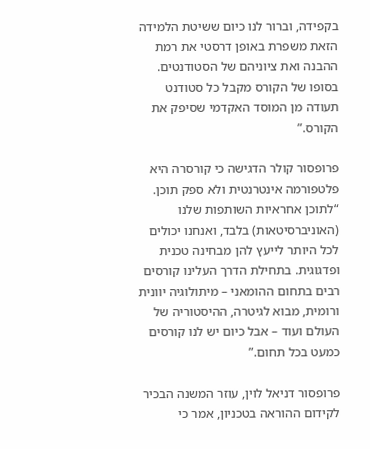בקפידה, וברור לנו כיום ששיטת הלמידה הזאת משפרת באופן דרסטי את רמת ההבנה ואת ציוניהם של הסטודנטים. בסופו של הקורס מקבל כל סטודנט תעודה מן המוסד האקדמי שסיפק את הקורס.”

פרופסור קולר הדגישה כי קורסרה היא פלטפורמה אינטרנטית ולא ספק תוכן. “לתוכן אחראיות השותפות שלנו (האוניברסיטאות) בלבד, ואנחנו יכולים לכל היותר לייעץ להן מבחינה טכנית ופדגוגית. בתחילת הדרך העלינו קורסים רבים בתחום ההומאני – מיתולוגיה יוונית ורומית, מבוא לגיטרה, ההיסטוריה של העולם ועוד – אבל כיום יש לנו קורסים כמעט בכל תחום.”

פרופסור דניאל לוין, עוזר המשנה הבכיר לקידום ההוראה בטכניון, אמר כי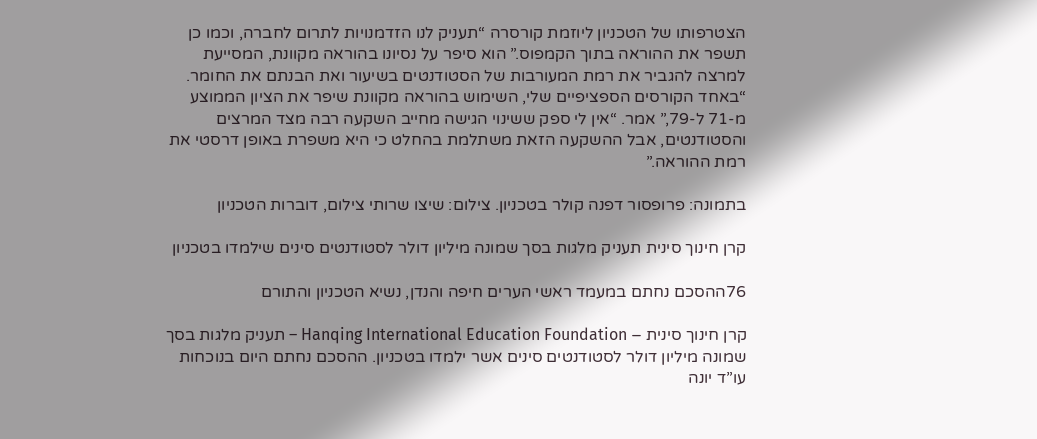הצטרפותו של הטכניון ליוזמת קורסרה “תעניק לנו הזדמנויות לתרום לחברה, וכמו כן תשפר את ההוראה בתוך הקמפוס.” הוא סיפר על נסיונו בהוראה מקוונת, המסייעת למרצה להגביר את רמת המעורבות של הסטודנטים בשיעור ואת הבנתם את החומר. “באחד הקורסים הספציפיים שלי, השימוש בהוראה מקוונת שיפר את הציון הממוצע מ-71 ל-79,” אמר. “אין לי ספק ששינוי הגישה מחייב השקעה רבה מצד המרצים והסטודנטים, אבל ההשקעה הזאת משתלמת בהחלט כי היא משפרת באופן דרסטי את רמת ההוראה.”

בתמונה: פרופסור דפנה קולר בטכניון. צילום: שיצו שרותי צילום, דוברות הטכניון

קרן חינוך סינית תעניק מלגות בסך שמונה מיליון דולר לסטודנטים סינים שילמדו בטכניון

76ההסכם נחתם במעמד ראשי הערים חיפה והנדן, נשיא הטכניון והתורם

קרן חינוך סינית – Hanqing International Education Foundation – תעניק מלגות בסך שמונה מיליון דולר לסטודנטים סינים אשר ילמדו בטכניון. ההסכם נחתם היום בנוכחות עו”ד יונה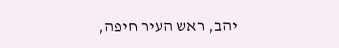יהב, ראש העיר חיפה,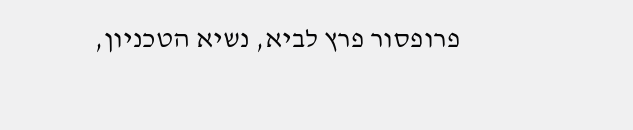פרופסור פרץ לביא, נשיא הטכניון,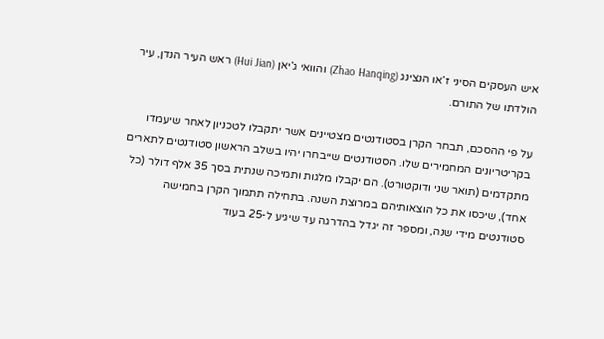איש העסקים הסיני ז’או הנצינג (Zhao Hanqing) והוואי ג’יאן (Hui Jian) ראש העיר הנדן, עיר הולדתו של התורם.

על פי ההסכם, תבחר הקרן בסטודנטים מצטיינים אשר יתקבלו לטכניון לאחר שיעמדו בקריטריונים המחמירים שלו. הסטודנטים שייבחרו יהיו בשלב הראשון סטודנטים לתארים מתקדמים (תואר שני ודוקטורט). הם יקבלו מלגות ותמיכה שנתית בסך 35 אלף דולר (כל אחד), שיכסו את כל הוצאותיהם במרוצת השנה. בתחילה תתמוך הקרן בחמישה סטודנטים מידי שנה, ומספר זה יגדל בהדרגה עד שיגיע ל-25 בעוד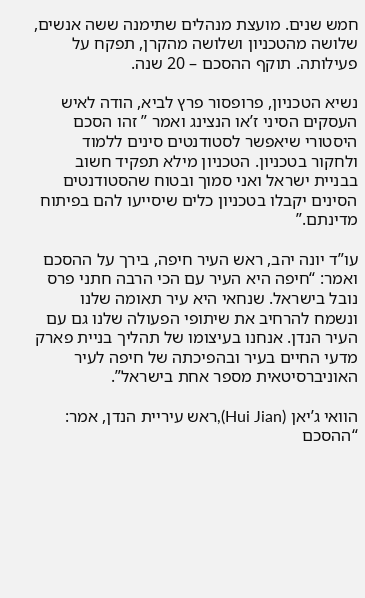חמש שנים. מועצת מנהלים שתימנה ששה אנשים, שלושה מהטכניון ושלושה מהקרן, תפקח על פעילותה. תוקף ההסכם – 20 שנה.

נשיא הטכניון, פרופסור פרץ לביא, הודה לאיש העסקים הסיני ז’או הנצינג ואמר ” זהו הסכם היסטורי שיאפשר לסטודנטים סינים ללמוד ולחקור בטכניון. הטכניון מילא תפקיד חשוב בבניית ישראל ואני סמוך ובטוח שהסטודנטים הסינים יקבלו בטכניון כלים שיסייעו להם בפיתוח מדינתם.”

עו”ד יונה יהב, ראש העיר חיפה, בירך על ההסכם ואמר: “חיפה היא העיר עם הכי הרבה חתני פרס נובל בישראל. שנחאי היא עיר תאומה שלנו ונשמח להרחיב את שיתופי הפעולה שלנו גם עם העיר הנדן. אנחנו בעיצומו של תהליך בניית פארק מדעי החיים בעיר ובהפיכתה של חיפה לעיר האוניברסיטאית מספר אחת בישראל”.

הוואי ג’יאן (Hui Jian),ראש עיריית הנדן, אמר: “ההסכם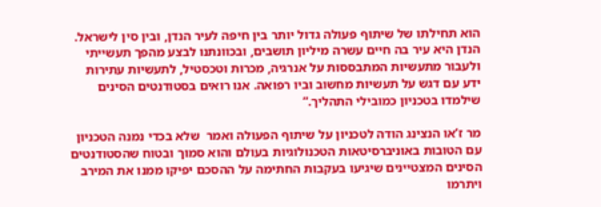הוא תחילתו של שיתוף פעולה גדול יותר בין חיפה לעיר הנדן, ובין סין לישראל. הנדן היא עיר בה חיים עשרה מיליון תושבים, ובכוונתנו לבצע מהפך תעשייתי ולעבור מתעשיות המתבססות על אנרגיה, מכרות וטכסטיל, לתעשיות עתירות ידע עם דגש על תעשיות מחשוב וביו רפואה. אנו רואים בסטודנטים הסינים שילמדו בטכניון כמובילי התהליך.”

מר ז’או הנצינג הודה לטכניון על שיתוף הפעולה ואמר  שלא בכדי נמנה הטכניון עם הטובות באוניברסיטאות הטכנולוגיות בעולם והוא סמוך ובטוח שהסטודנטים הסינים המצטיינים שיגיעו בעקבות החתימה על ההסכם יפיקו ממנו את המירב ויתרמו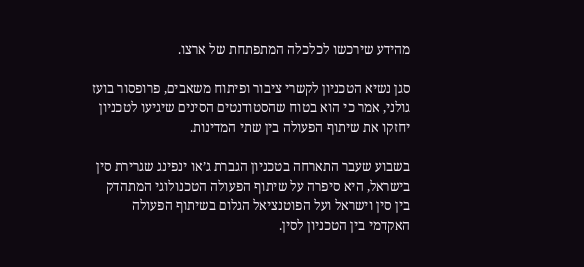מהידע שירכשו לכלכלה המתפתחת של ארצו.

סגן נשיא הטכניון לקשרי ציבור ופיתוח משאבים, פרופסור בועז גולני, אמר כי הוא בטוח שהסטודנטים הסינים שיגיעו לטכניון יחזקו את שיתוף הפעולה בין שתי המדינות.

בשבוע שעבר התארחה בטכניון הגברת ג’או ינפינג שגרירת סין בישראל, היא סיפרה על שיתוף הפעולה הטכנולוגי המתהדק בין סין וישראל ועל הפוטנציאל הגלום בשיתוף הפעולה האקדמי בין הטכניון לסין.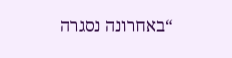“באחרונה נסגרה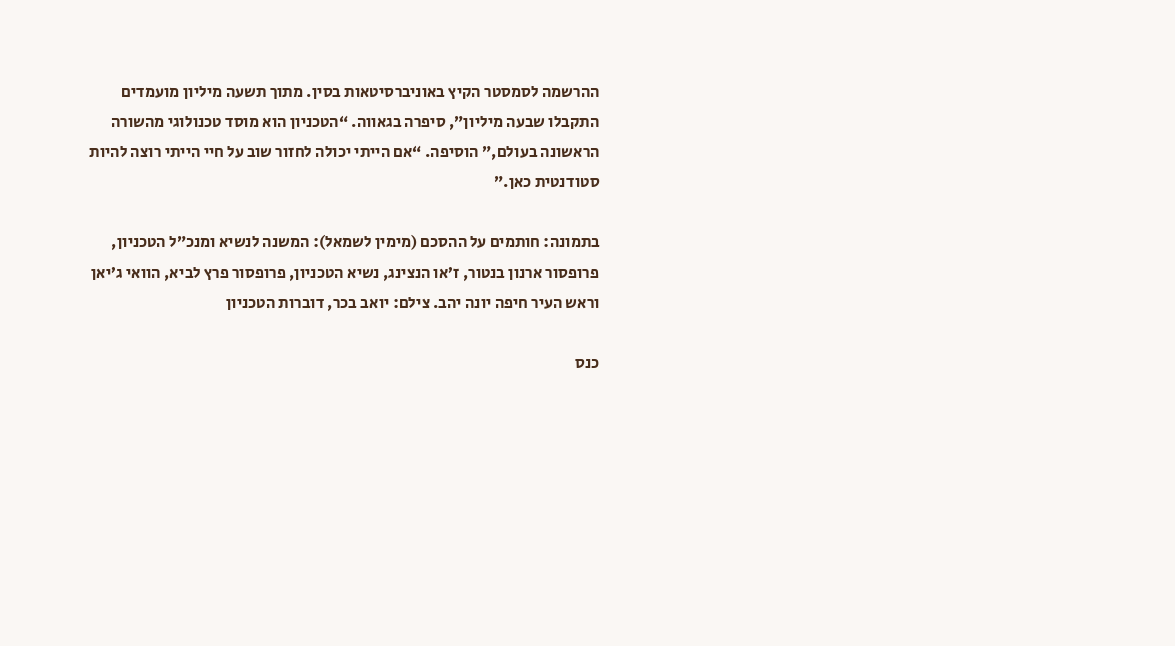ההרשמה לסמסטר הקיץ באוניברסיטאות בסין. מתוך תשעה מיליון מועמדים התקבלו שבעה מיליון”, סיפרה בגאווה. “הטכניון הוא מוסד טכנולוגי מהשורה הראשונה בעולם,” הוסיפה. “אם הייתי יכולה לחזור שוב על חיי הייתי רוצה להיות סטודנטית כאן.”

בתמונה: חותמים על ההסכם (מימין לשמאל): המשנה לנשיא ומנכ”ל הטכניון, פרופסור ארנון בנטור, ז’או הנצינג, נשיא הטכניון, פרופסור פרץ לביא, הוואי ג’יאן וראש העיר חיפה יונה יהב. צילם: יואב בכר, דוברות הטכניון

כנס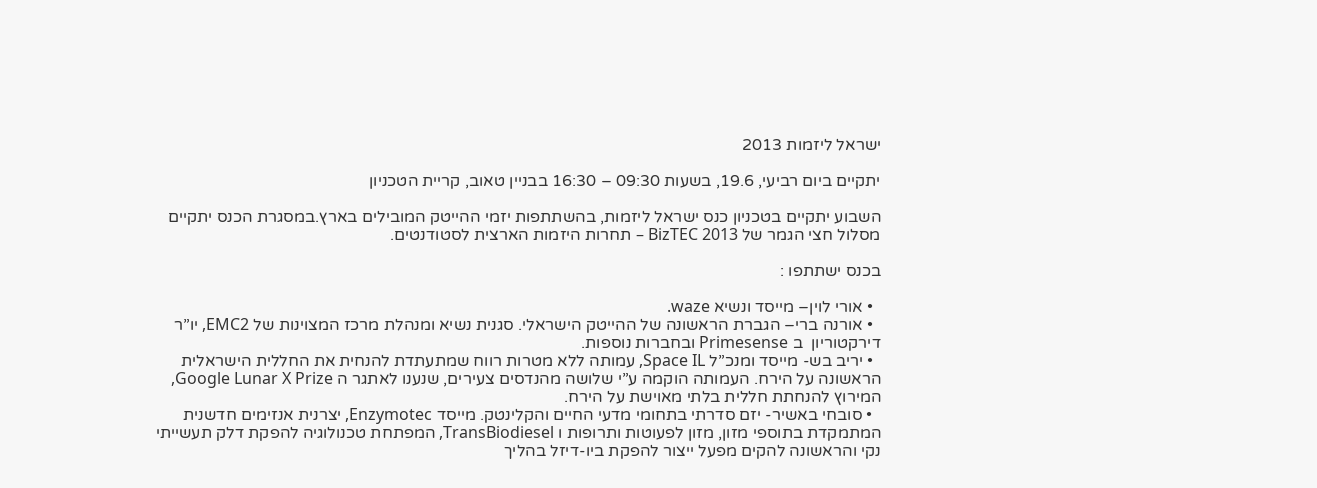ישראל ליזמות 2013

יתקיים ביום רביעי, 19.6, בשעות 09:30 – 16:30 בבניין טאוב, קריית הטכניון

השבוע יתקיים בטכניון כנס ישראל ליזמות, בהשתתפות יזמי ההייטק המובילים בארץ.במסגרת הכנס יתקיים מסלול חצי הגמר של BizTEC 2013 – תחרות היזמות הארצית לסטודנטים.

בכנס ישתתפו :

  • אורי לוין– מייסד ונשיא waze.
  • אורנה ברי– הגברת הראשונה של ההייטק הישראלי. סגנית נשיא ומנהלת מרכז המצוינות של EMC2, יו”ר דירקטוריון  ב Primesense ובחברות נוספות.
  • יריב בש- מייסד ומנכ”ל Space IL, עמותה ללא מטרות רווח שמתעתדת להנחית את החללית הישראלית הראשונה על הירח. העמותה הוקמה ע”י שלושה מהנדסים צעירים, שנענו לאתגר ה Google Lunar X Prize, המירוץ להנחתת חללית בלתי מאוישת על הירח.
  • סובחי באשיר- יזם סדרתי בתחומי מדעי החיים והקלינטק. מייסד Enzymotec, יצרנית אנזימים חדשנית המתמקדת בתוספי מזון, מזון לפעוטות ותרופות ו TransBiodiesel, המפתחת טכנולוגיה להפקת דלק תעשייתי  נקי והראשונה להקים מפעל ייצור להפקת ביו-דיזל בהליך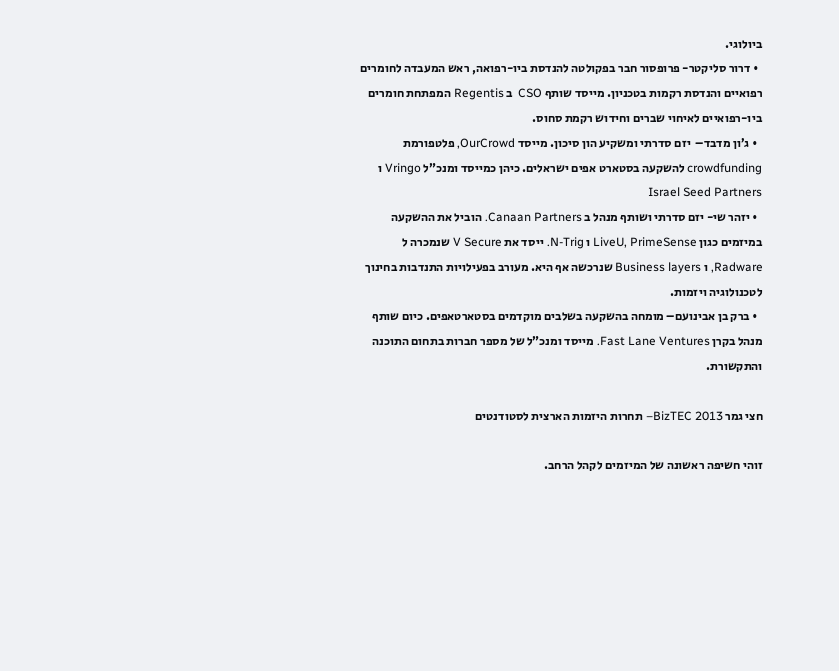ביולוגי.
  • דרור סליקטר- פרופסור חבר בפקולטה להנדסת ביו-רפואה, ראש המעבדה לחומרים רפואיים והנדסת רקמות בטכניון. מייסד שותף CSO  ב Regentis המפתחת חומרים ביו-רפואיים לאיחוי שברים וחידוש רקמת סחוס.
  • ג’ון מדבד–  יזם סדרתי ומשקיע הון סיכון. מייסד OurCrowd, פלטפורמת crowdfunding להשקעה בסטארט אפים ישראלים. כיהן כמייסד ומנכ”ל Vringo ו Israel Seed Partners
  • יזהר שי- יזם סדרתי ושותף מנהל ב Canaan Partners. הוביל את ההשקעה במיזמים כגון LiveU, PrimeSense ו N-Trig. ייסד את V Secure שנמכרה ל Radware, ו Business layers שנרכשה אף היא. מעורב בפעילויות התנדבות בחינוך לטכנולוגיה ויזמות.
  • ברק בן אבינועם– מומחה בהשקעה בשלבים מוקדמים בסטארטאפים. כיום שותף מנהל בקרן Fast Lane Ventures. מייסד ומנכ”ל של מספר חברות בתחום התוכנה והתקשורת.

חצי גמר BizTEC 2013– תחרות היזמות הארצית לסטודנטים

זוהי חשיפה ראשונה של המיזמים לקהל הרחב.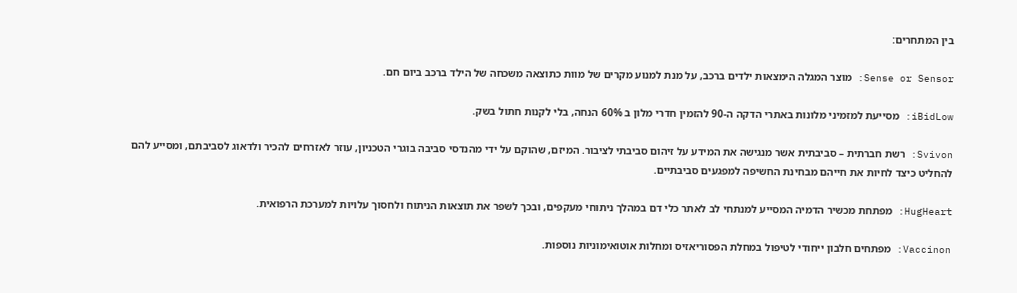בין המתחרים:

Sense or Sensor: מוצר המגלה הימצאות ילדים ברכב, על מנת למנוע מקרים של מוות כתוצאה משכחה של הילד ברכב ביום חם.

iBidLow: מסייעת למזמיני מלונות באתרי הדקה ה-90 להזמין חדרי מלון ב 60% הנחה, בלי לקנות חתול בשק.

Svivon: רשת חברתית – סביבתית אשר מנגישה את המידע על זיהום סביבתי לציבור. המיזם, שהוקם על ידי מהנדסי סביבה בוגרי הטכניון, עוזר לאזרחים להכיר ולדאוג לסביבתם, ומסייע להם להחליט כיצד לחיות את חייהם מבחינת החשיפה למפגעים סביבתיים.

HugHeart: מפתחת מכשיר הדמיה המסייע למנתחי לב לאתר כלי דם במהלך ניתוחי מעקפים, ובכך לשפר את תוצאות הניתוח ולחסוך עלויות למערכת הרפואית.

Vaccinon: מפתחים חלבון ייחודי לטיפול במחלת הפסוריאזיס ומחלות אוטואימוניות נוספות.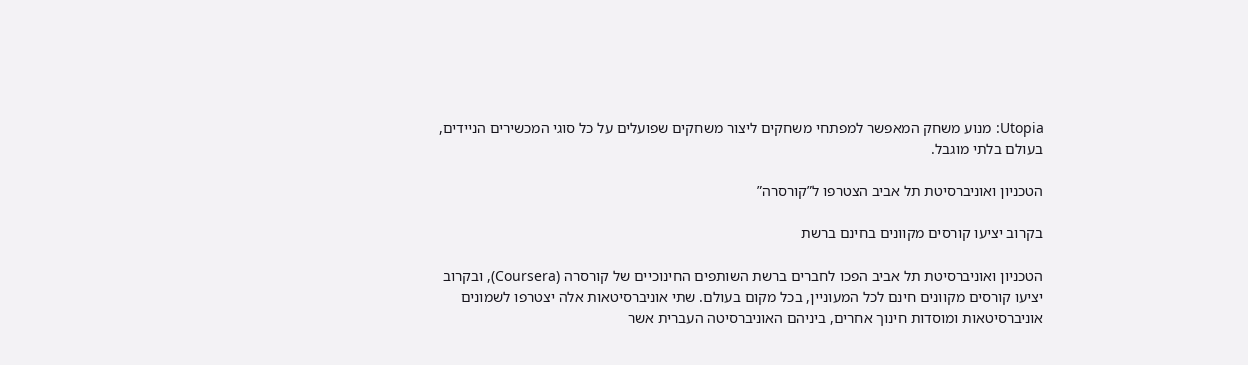Utopia: מנוע משחק המאפשר למפתחי משחקים ליצור משחקים שפועלים על כל סוגי המכשירים הניידים, בעולם בלתי מוגבל.

הטכניון ואוניברסיטת תל אביב הצטרפו ל”קורסרה”

בקרוב יציעו קורסים מקוונים בחינם ברשת

הטכניון ואוניברסיטת תל אביב הפכו לחברים ברשת השותפים החינוכיים של קורסרה (Coursera), ובקרוב יציעו קורסים מקוונים חינם לכל המעוניין, בכל מקום בעולם. שתי אוניברסיטאות אלה יצטרפו לשמונים אוניברסיטאות ומוסדות חינוך אחרים, ביניהם האוניברסיטה העברית אשר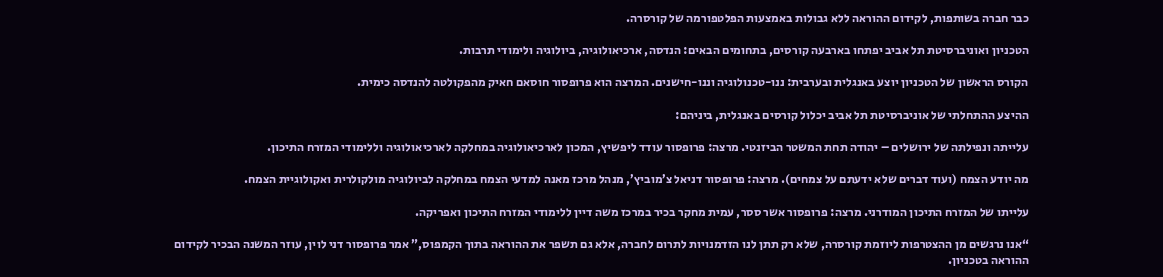כבר חברה בשותפות, לקידום ההוראה ללא גבולות באמצעות הפלטפורמה של קורסרה.

הטכניון ואוניברסיטת תל אביב יפתחו בארבעה קורסים, בתחומים הבאים: הנדסה, ארכיאולוגיה, ביולוגיה ולימודי תרבות.

הקורס הראשון של הטכניון יוצע באנגלית ובערבית: ננו-טכנולוגיה וננו-חישנים. המרצה הוא פרופסור חוסאם חאיק מהפקולטה להנדסה כימית.

ההיצע ההתחלתי של אוניברסיטת תל אביב יכלול קורסים באנגלית, ביניהם:

עלייתה ונפילתה של ירושלים – יהודה תחת המשטר הביזנטי. מרצה: פרופסור עודד ליפשיץ, המכון לארכיאולוגיה במחלקה לארכיאולוגיה וללימודי המזרח התיכון.

מה יודע הצמח (ועוד דברים שלא ידעתם על צמחים). מרצה: פרופסור דניאל צ’מוביץ’, מנהל מרכז מאנה למדעי הצמח במחלקה לביולוגיה מולקולרית ואקולוגיית הצמח.

עלייתו של המזרח התיכון המודרני. מרצה: פרופסור אשר ססר, עמית מחקר בכיר במרכז משה דיין ללימודי המזרח התיכון ואפריקה.

“אנו נרגשים מן ההצטרפות ליוזמת קורסרה, שלא רק תתן לנו הזדמנויות לתרום לחברה, אלא גם תשפר את ההוראה בתוך הקמפוס,” אמר פרופסור דני לוין, עוזר המשנה הבכיר לקידום ההוראה בטכניון.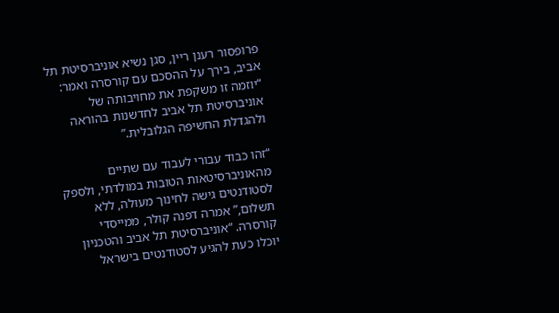פרופסור רענן ריין, סגן נשיא אוניברסיטת תל אביב, בירך על ההסכם עם קורסרה ואמר: “יוזמה זו משקפת את מחויבותה של אוניברסיטת תל אביב לחדשנות בהוראה ולהגדלת החשיפה הגלובלית.”

“זהו כבוד עבורי לעבוד עם שתיים מהאוניברסיטאות הטובות במולדתי, ולספק לסטודנטים גישה לחינוך מעולה, ללא תשלום,” אמרה דפנה קולר, ממייסדי קורסרה. “אוניברסיטת תל אביב והטכניון יוכלו כעת להגיע לסטודנטים בישראל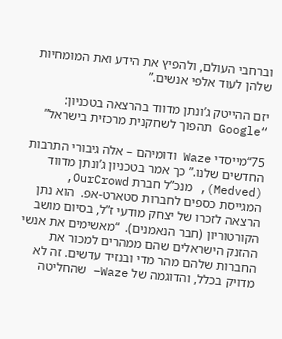וברחבי העולם, ולהפיץ את הידע ואת המומחיות שלהן לעוד אלפי אנשים.”

יזם ההייטק ג’ונתן מדווד בהרצאה בטכניון: “Google תהפוך לשחקנית מרכזית בישראל”

75“מייסדי Waze ודומיהם – אלה גיבורי התרבות החדשים שלנו.” כך אמר בטכניון ג’ונתן מדווד (Medved), מנכ”ל חברת OurCrowd, המגייסת כספים לחברות סטארט-אפ.  הוא נתן הרצאה לזכרו של יצחק מודעי ז”ל, בסיום מושב הקורטוריון (חבר הנאמנים).  “מאשימים את אנשי ההזנק הישראלים שהם ממהרים למכור את החברות שלהם מהר מדי ובנזיד עדשים. זה לא מדויק בכלל, והדוגמה של Waze– שהחליטה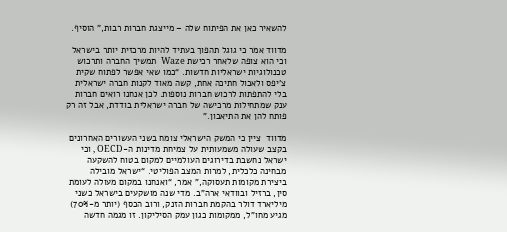להשאיר כאן את הפיתוח שלה – מייצגת חברות רבות,” הוסיף.

מדווד אמר כי גוגל תהפוך בעתיד להיות מרכזית יותר בישראל וכי הוא צופה שלאחר רכישת Waze  תמשיך החברה ותרכוש טכנולוגיות ישראליות חדשות. “כמו שאי אפשר לפתוח שקית צ’יפס ולאכול חתיכה אחת, קשה מאוד לקנות חברה ישראלית בלי להתפתות לרכוש חברות נוספות. לכן אנחנו רואים חברות ענק שמתחילות מרכישה של חברה ישראלית בודדת, אבל זה רק פותח להן את התיאבון.”

מדווד  ציין כי המשק הישראלי צומח בשני העשורים האחרונים בקצב שעולה משמעותית על צמיחת מדינות ה-OECD , וכי ישראל נחשבת בדירוגים העולמיים למקום בטוח להשקעה מבחינה כלכלית, למרות המצב הפוליטי. “ישראל מובילה ביצירת מקומות תעסוקה,” אמר, “ואנחנו במקום מעולה לעומת סין, ברזיל ובוודאי ארה”ב. מדי שנה מושקעים בישראל כשני מיליארד דולר בהקמת חברות הזנק, ורוב הכסף (יותר מ-70%) מגיע מחו”ל, ממקומות כגון עמק הסיליקון. זו מגמה חדשה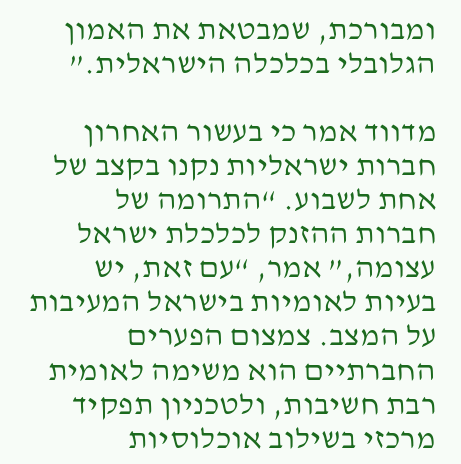ומבורכת, שמבטאת את האמון הגלובלי בכלכלה הישראלית.”

מדווד אמר כי בעשור האחרון חברות ישראליות נקנו בקצב של אחת לשבוע. “התרומה של חברות ההזנק לכלכלת ישראל עצומה,” אמר, “עם זאת, יש בעיות לאומיות בישראל המעיבות על המצב. צמצום הפערים החברתיים הוא משימה לאומית רבת חשיבות, ולטכניון תפקיד מרכזי בשילוב אוכלוסיות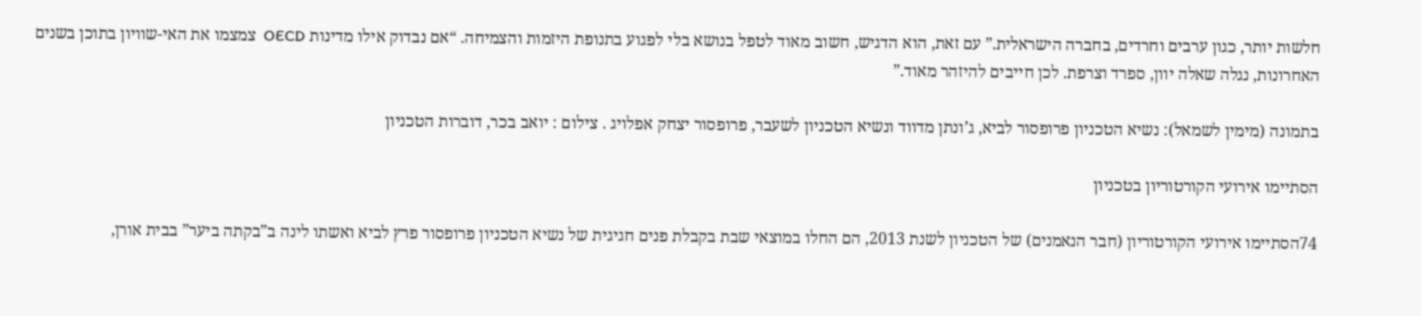חלשות יותר, כגון ערבים וחרדים, בחברה הישראלית.” עם זאת, הוא הדגיש, חשוב מאוד לטפל בנושא בלי לפגוע בתנופת היזמות והצמיחה. “אם נבדוק אילו מדינות OECD  צמצמו את האי-שוויון בתוכן בשנים האחרונות, נגלה שאלה יוון, ספרד וצרפת. לכן חייבים להיזהר מאוד.”

בתמונה (מימין לשמאל): נשיא הטכניון פרופסור לביא, ג’ונתן מדווד ונשיא הטכניון לשעבר, פרופסור יצחק אפלויג . צילום : יואב בכר, דוברות הטכניון

הסתיימו אירועי הקורטוריון בטכניון

74הסתיימו אירועי הקורטוריון (חבר הנאמנים) של הטכניון לשנת 2013, הם החלו במוצאי שבת בקבלת פנים חגיגית של נשיא הטכניון פרופסור פרץ לביא ואשתו לינה ב”בקתה ביער” בבית אורן,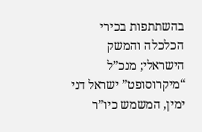בהשתתפות בכירי הכלכלה והמשק הישראלי; מנכ”ל “מיקרוסופט” ישראל דני ימין, המשמש כיו”ר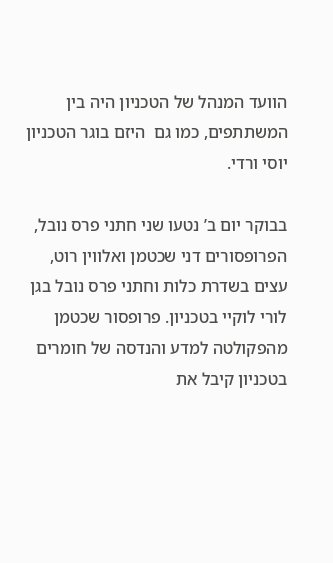הוועד המנהל של הטכניון היה בין המשתתפים, כמו גם  היזם בוגר הטכניון יוסי ורדי.

בבוקר יום ב’ נטעו שני חתני פרס נובל, הפרופסורים דני שכטמן ואלווין רוט, עצים בשדרת כלות וחתני פרס נובל בגן לורי לוקיי בטכניון. פרופסור שכטמן מהפקולטה למדע והנדסה של חומרים בטכניון קיבל את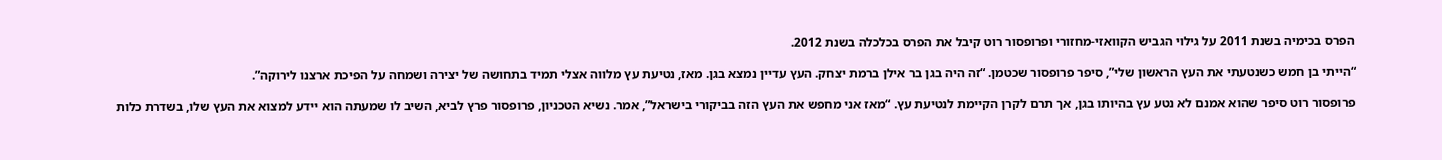הפרס בכימיה בשנת 2011 על גילוי הגביש הקוואזי-מחזורי ופרופסור רוט קיבל את הפרס בכלכלה בשנת 2012.

“הייתי בן חמש כשנטעתי את העץ הראשון שלי”, סיפר פרופסור שכטמן. “זה היה בגן בר אילן ברמת יצחק. העץ עדיין נמצא בגן. מאז, נטיעת עץ מלווה אצלי תמיד בתחושה של יצירה ושמחה על הפיכת ארצנו לירוקה”.

פרופסור רוט סיפר שהוא אמנם לא נטע עץ בהיותו בגן, אך תרם לקרן הקיימת לנטיעת עץ. “מאז אני מחפש את העץ הזה בביקורי בישראל”, אמר. נשיא הטכניון, פרופסור פרץ לביא, השיב לו שמעתה הוא יידע למצוא את העץ שלו, בשדרת כלות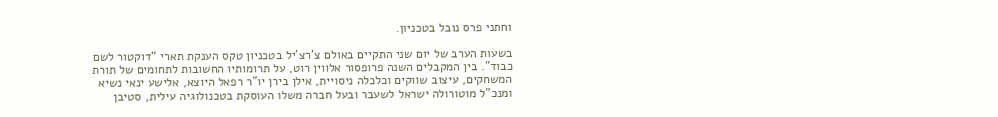וחתני פרס נובל בטכניון.

בשעות הערב של יום שני התקיים באולם צ’רצ’יל בטכניון טקס הענקת תארי “דוקטור לשם כבוד”. בין המקבלים השנה פרופסור אלווין רוט, על תרומותיו החשובות לתחומים של תורת המשחקים, עיצוב שווקים וכלכלה ניסויית, אילן בירן יו”ר רפאל היוצא, אלישע ינאי נשיא ומנכ”ל מוטורולה ישראל לשעבר ובעל חברה משלו העוסקת בטכנולוגיה עילית, סטיבן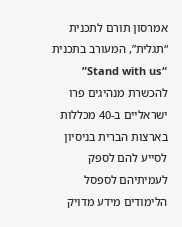אמרסון תורם לתכנית “תגלית”, המעורב בתכנית “Stand with us” להכשרת מנהיגים פרו ישראליים ב-40 מכללות בארצות הברית בניסיון לסייע להם לספק לעמיתיהם לספסל הלימודים מידע מדויק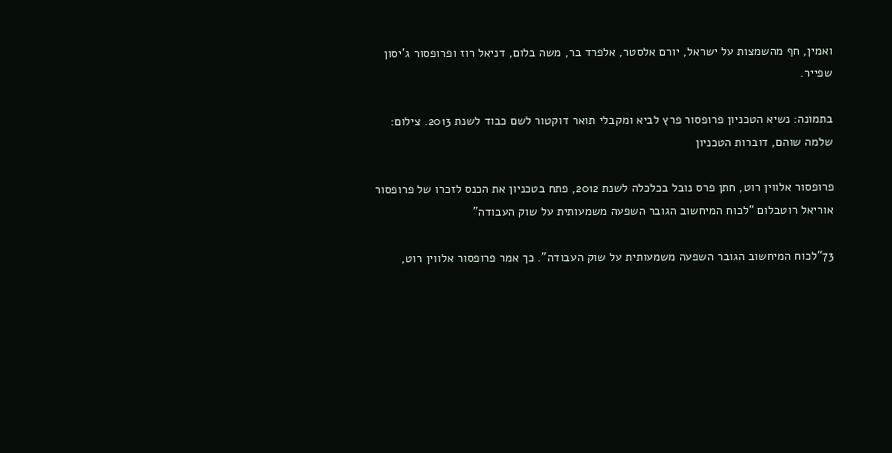ואמין, חף מהשמצות על ישראל, יורם אלסטר, אלפרד בר, משה בלום, דניאל רוז ופרופסור ג’יסון שפייר.

בתמונה: נשיא הטכניון פרופסור פרץ לביא ומקבלי תואר דוקטור לשם כבוד לשנת 2013. צילום: שלמה שוהם, דוברות הטכניון

פרופסור אלווין רוט, חתן פרס נובל בכלכלה לשנת 2012, פתח בטכניון את הכנס לזכרו של פרופסור אוריאל רוטבלום “לכוח המיחשוב הגובר השפעה משמעותית על שוק העבודה”

73“לכוח המיחשוב הגובר השפעה משמעותית על שוק העבודה”. כך אמר פרופסור אלווין רוט,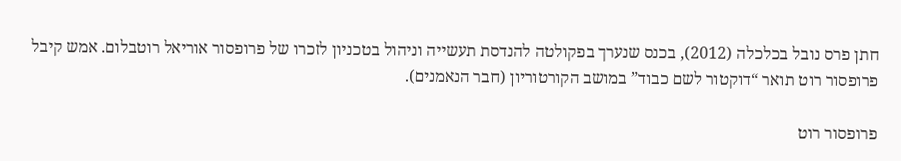חתן פרס נובל בכלכלה (2012), בכנס שנערך בפקולטה להנדסת תעשייה וניהול בטכניון לזכרו של פרופסור אוריאל רוטבלום. אמש קיבל פרופסור רוט תואר “דוקטור לשם כבוד” במושב הקורטוריון (חבר הנאמנים).

פרופסור רוט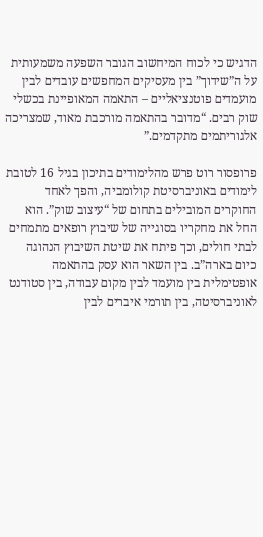הדגיש כי לכוח המיחשוב הגובר השפעה משמעותית על ה”שידוך” בין מעסיקים המחפשים עובדים לבין מועמדים פוטנציאליים – התאמה המאופיינת בכשלי שוק רבים. “מדובר בהתאמה מורכבת מאוד, שמצריכה אלגוריתמים מתקדמים.”

פרופסור רוט פרש מהלימודים בתיכון בגיל 16 לטובת לימודים באוניברסיטת קולומביה, והפך לאחד החוקרים המובילים בתחום של “עיצוב שוק”. הוא החל את מחקריו בסוגייה של שיבוץ רופאים מתמחים לבתי חולים, וכך פיתח את שיטת השיבוץ הנהוגה כיום בארה”ב. בין השאר הוא עסק בהתאמה אופטימלית בין מועמד לבין מקום עבודה, בין סטודנט לאוניברסיטה, בין תורמי איברים לבין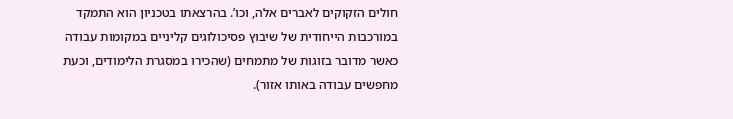חולים הזקוקים לאברים אלה, וכו’. בהרצאתו בטכניון הוא התמקד במורכבות הייחודית של שיבוץ פסיכולוגים קליניים במקומות עבודה כאשר מדובר בזוגות של מתמחים (שהכירו במסגרת הלימודים, וכעת מחפשים עבודה באותו אזור).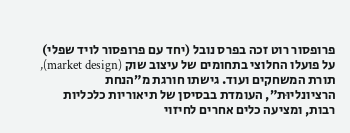פרופסור רוט זכה בפרס נובל (יחד עם פרופסור לויד שפלי) על פועלו החלוצי בתחומים של עיצוב שוק (market design), תורת המשחקים ועוד. גישתו חורגת מ”הנחת הרציונליוּת”, העומדת בבסיסן של תיאוריות כלכליות רבות, ומציעה כלים אחרים לחיזוי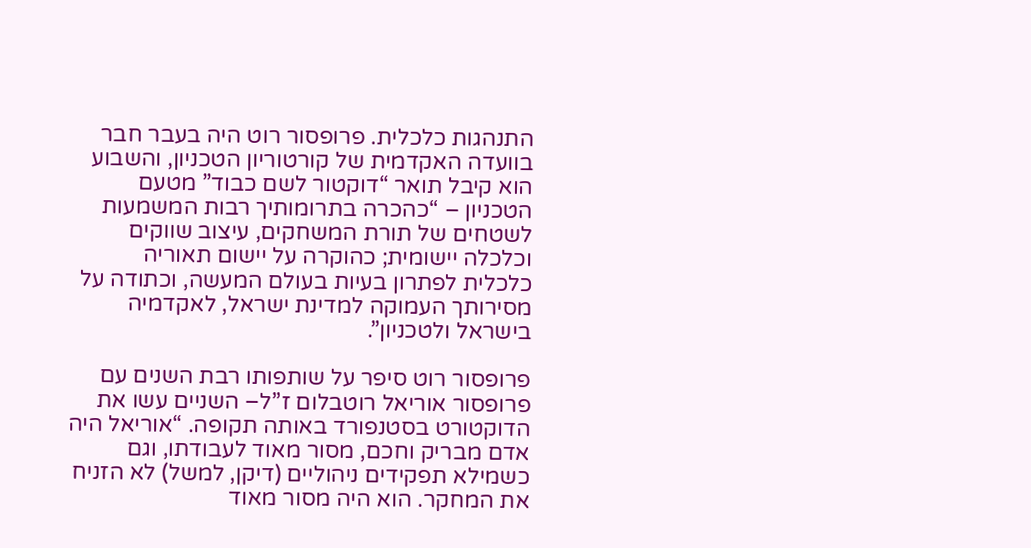התנהגות כלכלית. פרופסור רוט היה בעבר חבר בוועדה האקדמית של קורטוריון הטכניון, והשבוע הוא קיבל תואר “דוקטור לשם כבוד” מטעם הטכניון – “כהכרה בתרומותיך רבות המשמעות לשטחים של תורת המשחקים, עיצוב שווקים וכלכלה יישומית; כהוקרה על יישום תאוריה כלכלית לפתרון בעיות בעולם המעשה, וכתודה על מסירותך העמוקה למדינת ישראל, לאקדמיה בישראל ולטכניון”.

פרופסור רוט סיפר על שותפותו רבת השנים עם פרופסור אוריאל רוטבלום ז”ל– השניים עשו את הדוקטורט בסטנפורד באותה תקופה. “אוריאל היה אדם מבריק וחכם, מסור מאוד לעבודתו, וגם כשמילא תפקידים ניהוליים (דיקן, למשל) לא הזניח את המחקר. הוא היה מסור מאוד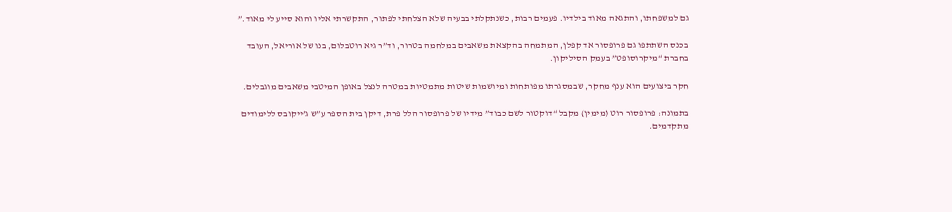גם למשפחתו, והתגאה מאוד בילדיו. פעמים רבות, כשנתקלתי בבעיה שלא הצלחתי לפתור, התקשרתי אליו והוא סייע לי מאוד.”

בכנס השתתפו גם פרופסור אד קפלן, המתמחה בהקצאת משאבים במלחמה בטרור, וד”ר גיא רוטבלום, בנו של אוריאל, העובד בחברת “מיקרוסופט” בעמק הסיליקון.

חקר ביצועים הוא ענף מחקר, שבמסגרתו מפותחות ומיושמות שיטות מתמטיות במטרה לנצל באופן המיטבי משאבים מוגבלים.

בתמונה: פרופסור רוט (מימין) מקבל “דוקטור לשם כבוד” מידיו של פרופסור הלל פרת, דיקן בית הספר ע”ש ג’ייקובס ללימודים מתקדמים.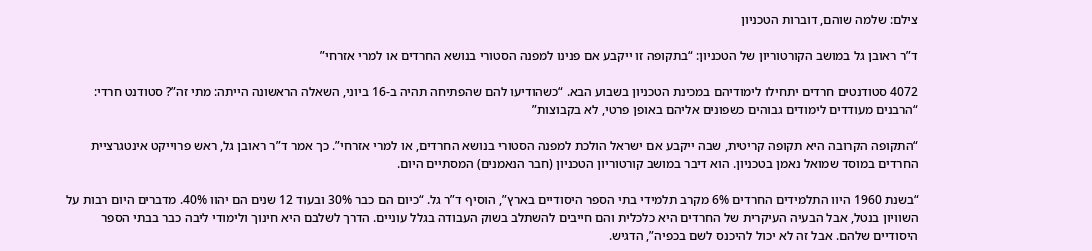צילם: שלמה שוהם, דוברות הטכניון

ד”ר ראובן גל במושב הקורטוריון של הטכניון: “בתקופה זו ייקבע אם פנינו למפנה הסטורי בנושא החרדים או למרי אזרחי”

4072 סטודנטים חרדים יתחילו לימודיהם במכינת הטכניון בשבוע הבא. “כשהודיעו להם שהפתיחה תהיה ב-16 ביוני, השאלה הראשונה הייתה: מתי זה”? סטודנט חרדי: “הרבנים מעודדים לימודים גבוהים כשפונים אליהם באופן פרטי, לא בקבוצות”

“התקופה הקרובה היא תקופה קריטית, שבה ייקבע אם ישראל הולכת למפנה הסטורי בנושא החרדים, או למרי אזרחי”. כך אמר ד”ר ראובן גל, ראש פרוייקט אינטגרציית החרדים במוסד שמואל נאמן בטכניון. הוא דיבר במושב קורטוריון הטכניון (חבר הנאמנים) המסתיים היום.

“בשנת 1960 היוו התלמידים החרדים 6% מקרב תלמידי בתי הספר היסודיים בארץ”, הוסיף ד”ר גל. “כיום הם כבר 30% ובעוד 12 שנים הם יהוו 40%. מדברים היום רבות על השוויון בנטל, אבל הבעיה העיקרית של החרדים היא כלכלית והם חייבים להשתלב בשוק העבודה בגלל עוניים. הדרך לשלבם היא חינוך ולימודי ליבה כבר בבתי הספר היסודיים שלהם. אבל זה לא יכול להיכנס לשם בכפיה”, הדגיש.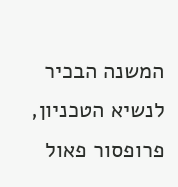המשנה הבכיר לנשיא הטכניון, פרופסור פאול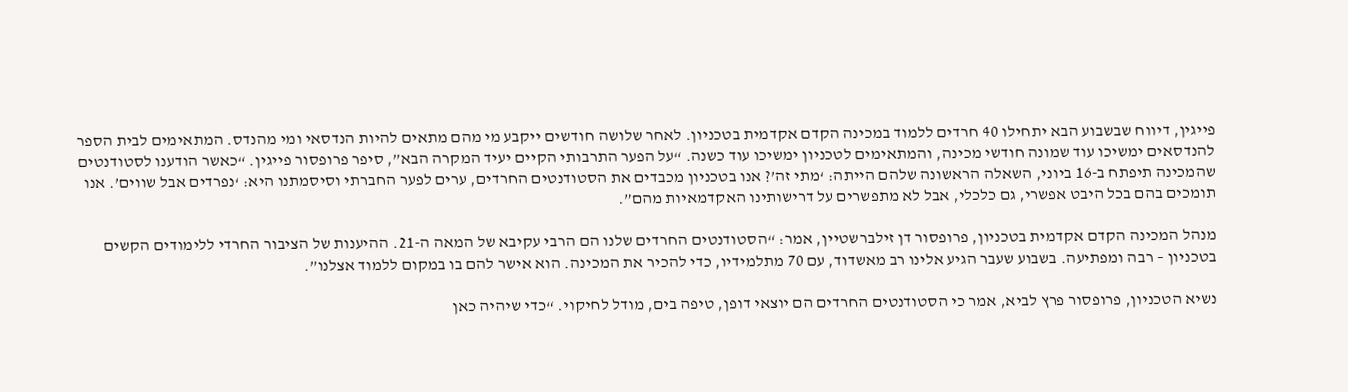פייגין, דיווח שבשבוע הבא יתחילו 40 חרדים ללמוד במכינה הקדם אקדמית בטכניון. לאחר שלושה חודשים ייקבע מי מהם מתאים להיות הנדסאי ומי מהנדס. המתאימים לבית הספר להנדסאים ימשיכו עוד שמונה חודשי מכינה, והמתאימים לטכניון ימשיכו עוד כשנה. “על הפער התרבותי הקיים יעיד המקרה הבא”, סיפר פרופסור פייגין. “כאשר הודענו לסטודנטים שהמכינה תיפתח ב-16 ביוני, השאלה הראשונה שלהם הייתה: ‘מתי זה’? אנו בטכניון מכבדים את הסטודנטים החרדים, ערים לפער החברתי וסיסמתנו היא: ‘נפרדים אבל שווים’. אנו תומכים בהם בכל היבט אפשרי, גם כלכלי, אבל לא מתפשרים על דרישותינו האקדמאיות מהם”.

מנהל המכינה הקדם אקדמית בטכניון, פרופסור דן זילברשטיין, אמר: “הסטודנטים החרדים שלנו הם הרבי עקיבא של המאה ה-21. ההיענות של הציבור החרדי ללימודים הקשים בטכניון – רבה ומפתיעה. בשבוע שעבר הגיע אלינו רב מאשדוד, עם 70 מתלמידיו, כדי להכיר את המכינה. הוא אישר להם בו במקום ללמוד אצלנו”.

נשיא הטכניון, פרופסור פרץ לביא, אמר כי הסטודנטים החרדים הם יוצאי דופן, טיפה בים, מודל לחיקוי. “כדי שיהיה כאן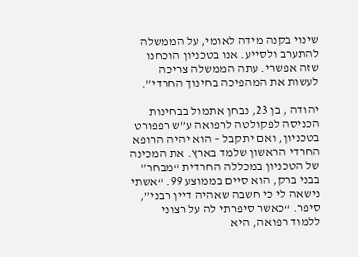שינוי בקנה מידה לאומי, על הממשלה להתערב ולסייע. אנו בטכניון הוכחנו שזה אפשרי. עתה הממשלה צריכה לעשות את המהפיכה בחינוך החרדי”.

יהודה , בן 23, נבחן אתמול בבחינות הכניסה לפקולטה לרפואה ע”ש רפפורט בטכניון, ואם יתקבל – הוא יהיה הרופא החרדי הראשון שלמד בארץ. את המכינה של הטכניון במכללה החרדית “מבחר” בבני ברק, הוא סיים בממוצע 99. “אשתי נישאה לי כי חשבה שאהיה דיין רבני”, סיפר. “כאשר סיפרתי לה על רצוני ללמוד רפואה, היא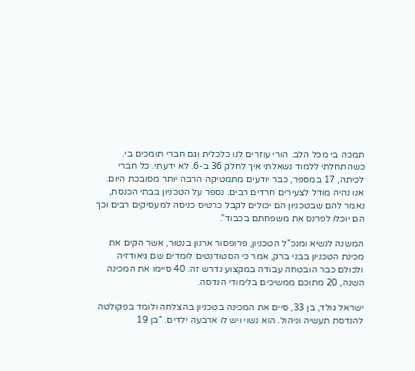תמכה בי מכל הלב. הורי עוזרים לנו כלכלית וגם חברי תומכים בי. כשהתחלתי ללמוד נשאלתי איך לחלק 36 ב-6. לא ידעתי. כל חברי לכיתה, 17 במספר, כבר יודעים מתמטיקה הרבה יותר מסובכת היום. אנו נהיה מודל לצעירים חרדים רבים. נספר על הטכניון בבתי הכנסת, נאמר להם שבטכניון הם יכולים לקבל כרטיס כניסה למעסיקים רבים וכך הם יוכלו לפרנס את משפחתם בכבוד”.

המשנה לנשיא ומנכ”ל הטכניון, פרופסור ארנון בנטור, אשר הקים את מכינת הטכניון בבני ברק, אמר כי הסטודנטים לומדים שם גיאודזיה ולכולם כבר הובטחה עבודה במקצוע נדרש זה. 40 סיימו את המכינה השנה, 20 מתוכם ממשיכים בלימודי הנדסה.

ישראל גולד, בן 33, סיים את המכינה בטכניון בהצלחה ולומד בפקולטה להנדסת תעשיה וניהול. הוא נשוי ויש לו ארבעה ילדים. “בן 19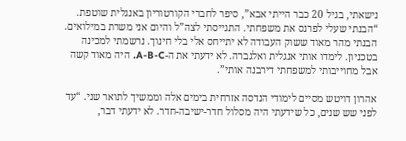נישאתי, בגיל 20 כבר הייתי אבא”, סיפר לחברי הקורטוריון באנגלית שוטפת. “הבנתי שעלי לפרנס את משפחתי. התגייסתי לצה”ל והיום אני משרת במילואים. הבנתי מהר מאוד ששוק העבודה לא יתייחס אלי בלי חינוך. נרשמתי למכינה בטכניון. לימדו אותי אנגלית ואלגברה. לא ידעתי את ה-A-B-C. היה מאוד קשה אבל מחוייבותי למשפחתי דירבנה אותי”.

אהרון דויטש מסיים לימודי הנדסה אזרחית בימים אלה וממשיך לתואר שני. “עד לפני שש שנים, כל שידעתי היה מסלול חדר-ישיבה-חדר. לא ידעתי דבר,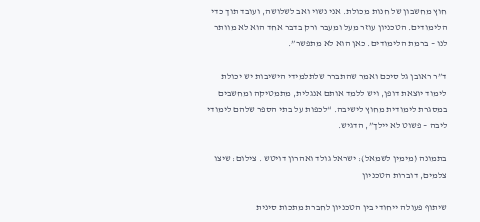חוץ מחשבון של חנות מכולת. אני נשוי ואב לשלושה, ועובד תוך כדי הלימודים. הטכניון עוזר מעל ומעבר ורק בדבר אחד הוא לא מוותר לנו – ברמת הלימודים. כאן הוא לא מתפשר”.

ד”ר ראובן גל סיכם ואמר שהתברר שלתלמידי הישיבות יש יכולת לימוד יוצאת דופן, ויש ללמד אותם אנגלית, מתמטיקה ומחשבים במסגרת לימודית מחוץ לישיבה. “לכפות על בתי הספר שלהם לימודי ליבה – פשוט לא יילך”, הדגיש.

בתמונה (מימין לשמאל): ישראל גולד ואהרון דויטש . צילום: שיצו צלמים, דוברות הטכניון

שיתוף פעולה ייחודי בין הטכניון לחברת מתכות סינית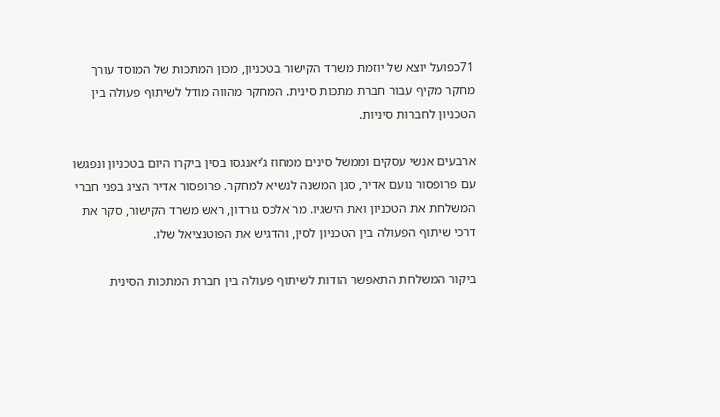71כפועל יוצא של יוזמת משרד הקישור בטכניון, מכון המתכות של המוסד עורך מחקר מקיף עבור חברת מתכות סינית. המחקר מהווה מודל לשיתוף פעולה בין הטכניון לחברות סיניות.

ארבעים אנשי עסקים וממשל סינים ממחוז ג’יאנגסו בסין ביקרו היום בטכניון ונפגשו עם פרופסור נועם אדיר, סגן המשנה לנשיא למחקר. פרופסור אדיר הציג בפני חברי המשלחת את הטכניון ואת הישגיו. מר אלכס גורדון, ראש משרד הקישור, סקר את דרכי שיתוף הפעולה בין הטכניון לסין, והדגיש את הפוטנציאל שלו.

ביקור המשלחת התאפשר הודות לשיתוף פעולה בין חברת המתכות הסינית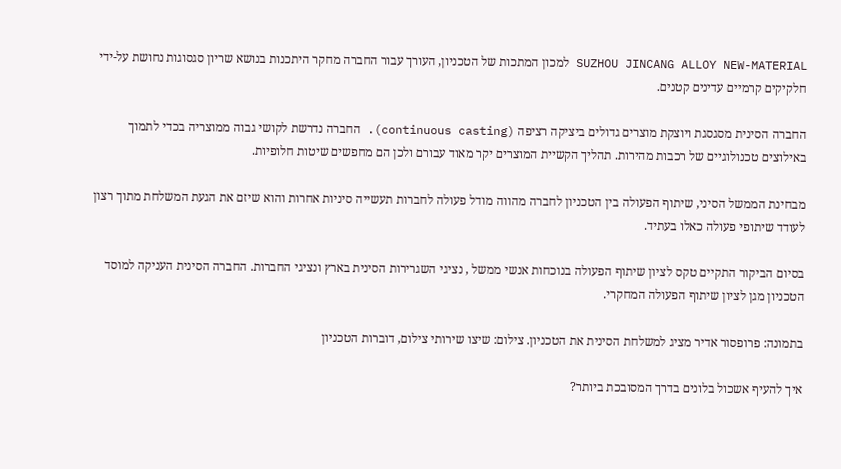SUZHOU JINCANG ALLOY NEW-MATERIAL למכון המתכות של הטכניון, העורך עבור החברה מחקר היתכנות בנושא שריון סגסוגות נחושת על-ידי חלקיקים קרמיים עדינים קטנים.

החברה הסינית מסגסגת ויוצקת מוצרים גדולים ביציקה רציפה (continuous casting). החברה נדרשת לקושי גבוה ממוצריה בכדי לתמוך באילוצים טכנולוגיים של רכבות מהירות. תהליך הקשיית המוצרים יקר מאוד עבורם ולכן הם מחפשים שיטות חלופיות.

מבחינת הממשל הסיני, שיתוף הפעולה בין הטכניון לחברה מהווה מודל פעולה לחברות תעשייה סיניות אחרות והוא שיזם את הגעת המשלחת מתוך רצון לעודד שיתופי פעולה כאלו בעתיד.

בסיום הביקור התקיים טקס לציון שיתוף הפעולה בנוכחות אנשי ממשל , נציגי השגרירות הסינית בארץ ונציגי החברות. החברה הסינית העניקה למוסד הטכניון מגן לציון שיתוף הפעולה המחקרי.

בתמונה: פרופסור אדיר מציג למשלחת הסינית את הטכניון. צילום: שיצו שירותי צילום, דוברות הטכניון

איך להעיף אשכול בלונים בדרך המסובכת ביותר?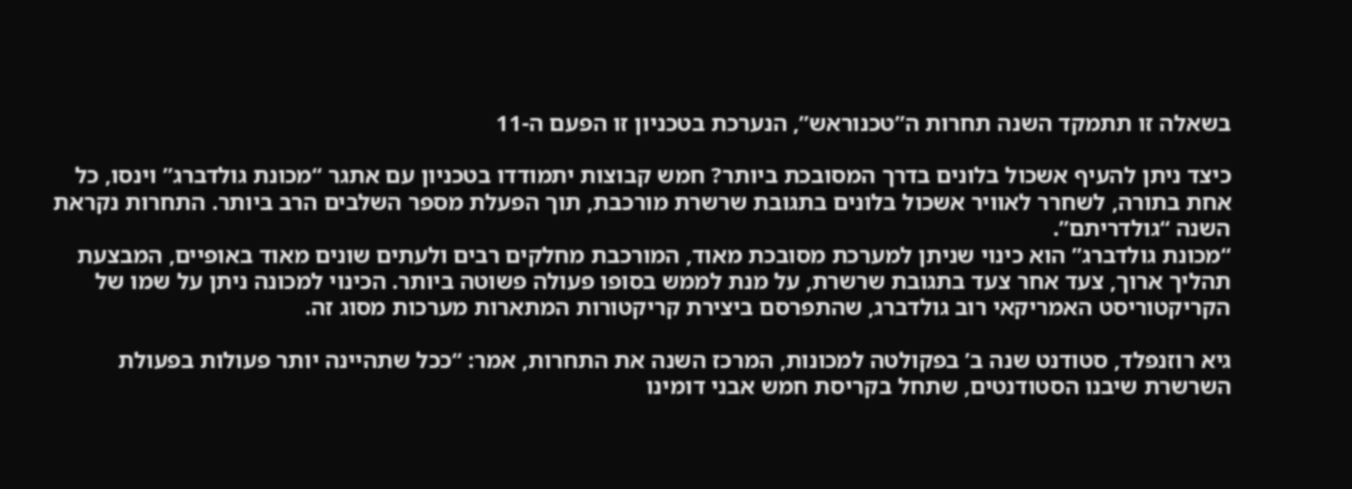בשאלה זו תתמקד השנה תחרות ה”טכנוראש”, הנערכת בטכניון זו הפעם ה-11

כיצד ניתן להעיף אשכול בלונים בדרך המסובכת ביותר? חמש קבוצות יתמודדו בטכניון עם אתגר “מכונת גולדברג” וינסו, כל אחת בתורה, לשחרר לאוויר אשכול בלונים בתגובת שרשרת מורכבת, תוך הפעלת מספר השלבים הרב ביותר. התחרות נקראת השנה “גולדריתם”.
“מכונת גולדברג” הוא כינוי שניתן למערכת מסובכת מאוד, המורכבת מחלקים רבים ולעתים שונים מאוד באופיים, המבצעת תהליך ארוך, צעד אחר צעד בתגובת שרשרת, על מנת לממש בסופו פעולה פשוטה ביותר. הכינוי למכונה ניתן על שמו של הקריקטוריסט האמריקאי רוב גולדברג, שהתפרסם ביצירת קריקטורות המתארות מערכות מסוג זה.

גיא רוזנפלד, סטודנט שנה ב’ בפקולטה למכונות, המרכז השנה את התחרות, אמר: “ככל שתהיינה יותר פעולות בפעולת השרשרת שיבנו הסטודנטים, שתחל בקריסת חמש אבני דומינו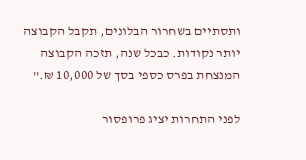ותסתיים בשחרור הבלונים, תקבל הקבוצה יותר נקודות. כבכל שנה, תזכה הקבוצה המנצחת בפרס כספי בסך של 10,000 ₪.”

לפני התחרות יציג פרופסור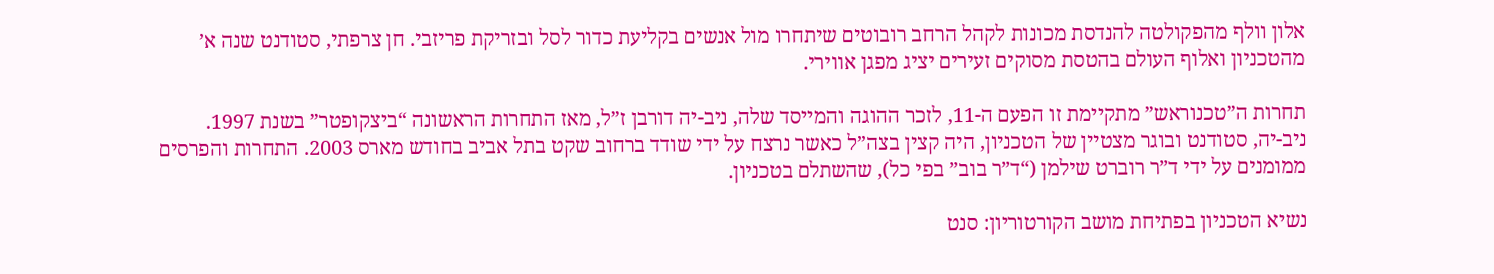אלון וולף מהפקולטה להנדסת מכונות לקהל הרחב רובוטים שיתחרו מול אנשים בקליעת כדור לסל ובזריקת פריזבי. חן צרפתי, סטודנט שנה א’ מהטכניון ואלוף העולם בהטסת מסוקים זעירים יציג מפגן אווירי.

תחרות ה”טכנוראש” מתקיימת זו הפעם ה-11, לזכר ההוגה והמייסד שלה, ניב-יה דורבן ז”ל, מאז התחרות הראשונה “ביצקופטר” בשנת 1997.
ניב-יה, סטודנט ובוגר מצטיין של הטכניון, היה קצין בצה”ל כאשר נרצח על ידי שודד ברחוב שקט בתל אביב בחודש מארס 2003. התחרות והפרסים ממומנים על ידי ד”ר רוברט שילמן (“ד”ר בוב” בפי כל), שהשתלם בטכניון.

נשיא הטכניון בפתיחת מושב הקורטוריון: סנט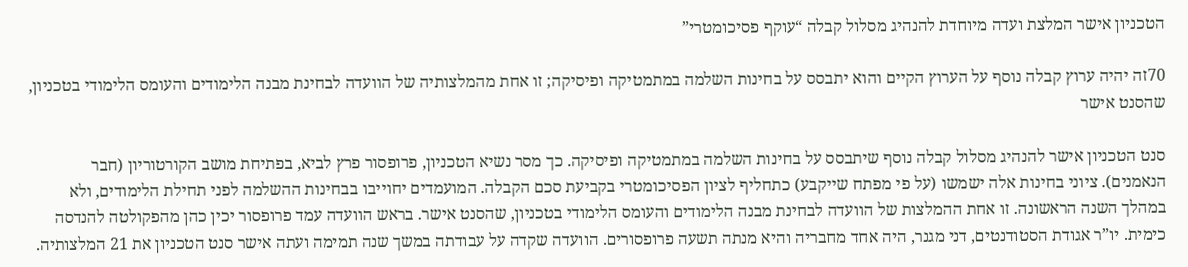הטכניון אישר המלצת ועדה מיוחדת להנהיג מסלול קבלה “עוקף פסיכומטרי”

70זה יהיה ערוץ קבלה נוסף על הערוץ הקיים והוא יתבסס על בחינות השלמה במתמטיקה ופיסיקה; זו אחת מהמלצותיה של הוועדה לבחינת מבנה הלימודים והעומס הלימודי בטכניון, שהסנט אישר

סנט הטכניון אישר להנהיג מסלול קבלה נוסף שיתבסס על בחינות השלמה במתמטיקה ופיסיקה. כך מסר נשיא הטכניון, פרופסור פרץ לביא, בפתיחת מושב הקורטוריון (חבר הנאמנים). ציוני בחינות אלה ישמשו (על פי מפתח שייקבע) כתחליף לציון הפסיכומטרי בקביעת סכם הקבלה. המועמדים יחוייבו בבחינות ההשלמה לפני תחילת הלימודים, ולא במהלך השנה הראשונה. זו אחת ההמלצות של הוועדה לבחינת מבנה הלימודים והעומס הלימודי בטכניון, שהסנט אישר. בראש הוועדה עמד פרופסור יכין כהן מהפקולטה להנדסה כימית. יו”ר אגודת הסטודנטים, דני מגנר, היה אחד מחבריה והיא מנתה תשעה פרופסורים. הוועדה שקדה על עבודתה במשך שנה תמימה ועתה אישר סנט הטכניון את 21 המלצותיה.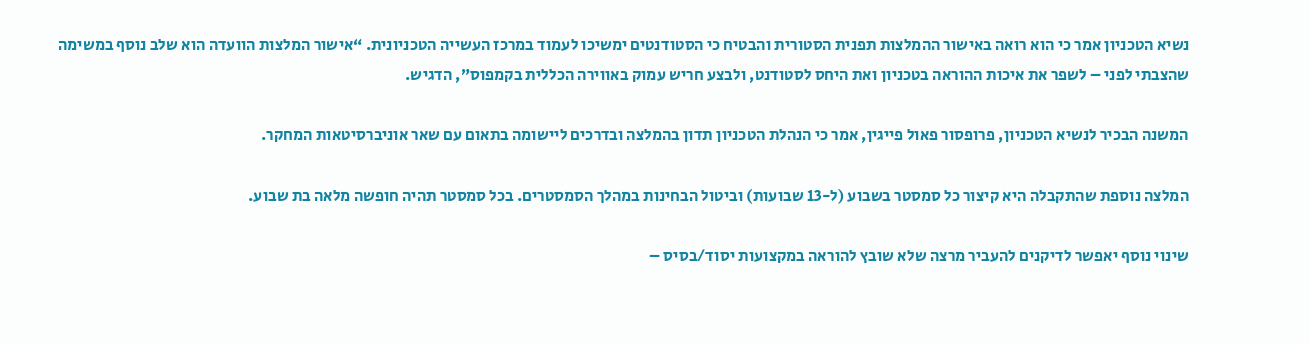נשיא הטכניון אמר כי הוא רואה באישור ההמלצות תפנית הסטורית והבטיח כי הסטודנטים ימשיכו לעמוד במרכז העשייה הטכניונית. “אישור המלצות הוועדה הוא שלב נוסף במשימה שהצבתי לפני – לשפר את איכות ההוראה בטכניון ואת היחס לסטודנט, ולבצע חריש עמוק באווירה הכללית בקמפוס”, הדגיש.

המשנה הבכיר לנשיא הטכניון, פרופסור פאול פייגין, אמר כי הנהלת הטכניון תדון בהמלצה ובדרכים ליישומה בתאום עם שאר אוניברסיטאות המחקר.

המלצה נוספת שהתקבלה היא קיצור כל סמסטר בשבוע (ל-13 שבועות) וביטול הבחינות במהלך הסמסטרים. בכל סמסטר תהיה חופשה מלאה בת שבוע.

שינוי נוסף יאפשר לדיקנים להעביר מרצה שלא שובץ להוראה במקצועות יסוד/בסיס –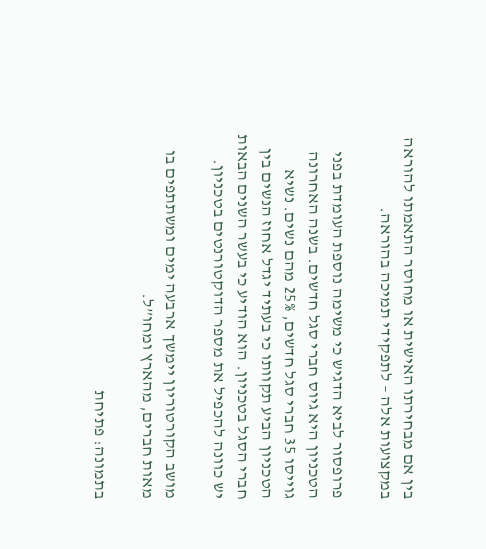בין אם מבחירתו האישית או מחוסר התאמתו להוראה במקצועות אלה – לתפקידי תמיכה בהוראה.

פרופסור לביא הדגיש כי משימה נוספת העומדת בפני הטכניון היא גיוס חברי סגל חדשים. בשנה האחרונה גוייסו 35 חברי סגל חדשים, 25% מהם נשים. נשיא הטכניון הביע תקוותו כי בעתיד יגדל אחוז הנשים בין חברי הסגל בטכניון. הוא הודיע כי בעשר השנים הבאות יש כוונה להכפיל את מספר הדוקטורנטים בטכניון.

מושב הקורטוריון יימשך ארבעה ימים ומשתתפים בו מאות חברים, מהארץ ומחו”ל.

בתמונה: פתיחת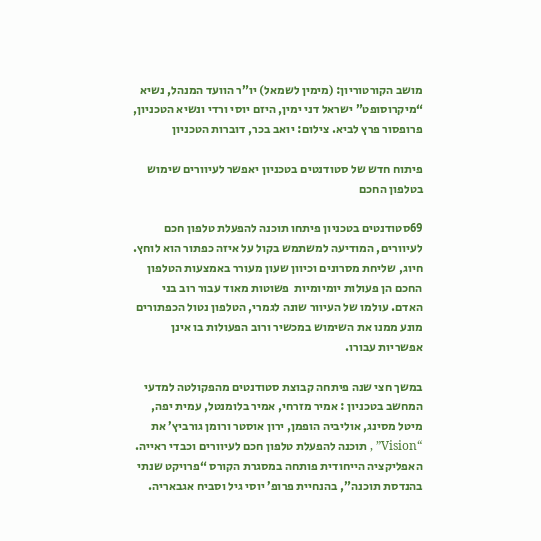מושב הקורטוריון: (מימין לשמאל) יו”ר הוועד המנהל, נשיא “מיקרוסופט” ישראל דני ימין, היזם יוסי ורדי ונשיא הטכניון, פרופסור פרץ לביא. צילום: יואב בכר, דוברות הטכניון

פיתוח חדש של סטודנטים בטכניון יאפשר לעיוורים שימוש בטלפון החכם

69סטודנטים בטכניון פיתחו תוכנה להפעלת טלפון חכם לעיוורים, המודיעה למשתמש בקול על איזה כפתור הוא לוחץ. חיוג, שליחת מסרונים וכיוון שעון מעורר באמצעות הטלפון החכם הן פעולות יומיומיות  פשוטות מאוד עבור רוב בני האדם. עולמו של העיוור שונה לגמרי, הטלפון נטול הכפתורים מונע ממנו את השימוש במכשיר ורוב הפעולות בו אינן אפשריות עבורו.

במשך חצי שנה פיתחה קבוצת סטודנטים מהפקולטה למדעי המחשב בטכניון : אמיר מזרחי, אמיר בלומנטל, עמית יפה, מיטל מסינג, אוליביה הופמן, ירון אוסטר ורומן גורביץ’ את “Vision” , תוכנה להפעלת טלפון חכם לעיוורים וכבדי ראייה. האפליקציה הייחודית פותחה במסגרת הקורס “פרויקט שנתי בהנדסת תוכנה”, בהנחיית פרופ’ יוסי גיל וסביח אגבאריה.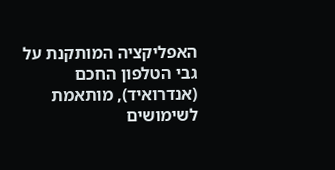האפליקציה המותקנת על גבי הטלפון החכם (אנדרואיד), מותאמת לשימושים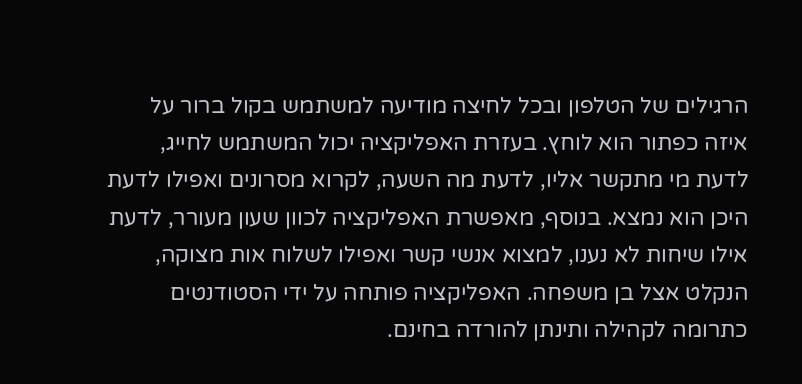הרגילים של הטלפון ובכל לחיצה מודיעה למשתמש בקול ברור על איזה כפתור הוא לוחץ. בעזרת האפליקציה יכול המשתמש לחייג, לדעת מי מתקשר אליו, לדעת מה השעה, לקרוא מסרונים ואפילו לדעת היכן הוא נמצא. בנוסף, מאפשרת האפליקציה לכוון שעון מעורר, לדעת אילו שיחות לא נענו, למצוא אנשי קשר ואפילו לשלוח אות מצוקה, הנקלט אצל בן משפחה. האפליקציה פותחה על ידי הסטודנטים כתרומה לקהילה ותינתן להורדה בחינם.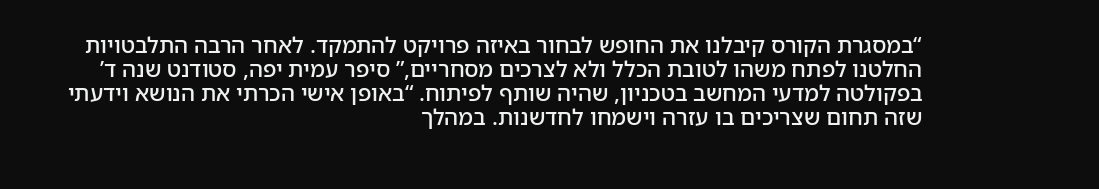“במסגרת הקורס קיבלנו את החופש לבחור באיזה פרויקט להתמקד. לאחר הרבה התלבטויות החלטנו לפתח משהו לטובת הכלל ולא לצרכים מסחריים,” סיפר עמית יפה, סטודנט שנה ד’ בפקולטה למדעי המחשב בטכניון, שהיה שותף לפיתוח. “באופן אישי הכרתי את הנושא וידעתי שזה תחום שצריכים בו עזרה וישמחו לחדשנות. במהלך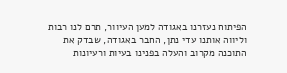הפיתוח נעזרנו באגודה למען העיוור, תרם לנו רבות וליווה אותנו עדי נתן, החבר באגודה, שבדק את התוכנה מקרוב והעלה בפנינו בעיות ורעיונות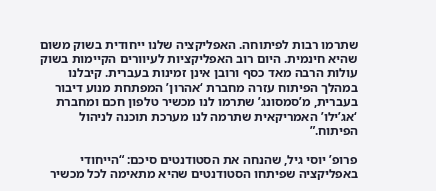שתרמו רבות לפיתוחה. האפליקציה שלנו ייחודית בשוק משום שהיא חינמית. היום רוב האפליקציות לעיוורים הקיימות בשוק עולות הרבה מאד כסף ורובן אינן זמינות בעברית. קיבלנו במהלך הפיתוח עזרה מחברת ‘אהרון’ המפתחת מנוע דיבור בעברית, מ’סמסונג’ שתרמו לנו מכשיר טלפון חכם ומחברת ‘אג’ילו’ האמריקאית שתרמה לנו מערכת תוכנה לניהול הפיתוח.”

פרופ’ יוסי גיל, שהנחה את הסטודנטים סיכם: “הייחודי באפליקציה שפיתחו הסטודנטים שהיא מתאימה לכל מכשיר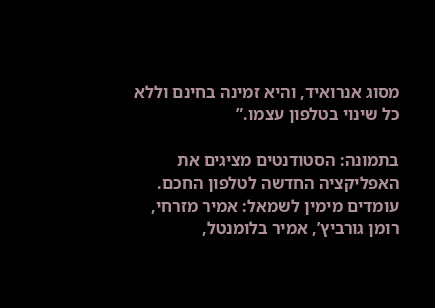מסוג אנרואיד, והיא זמינה בחינם וללא כל שינוי בטלפון עצמו.”

בתמונה: הסטודנטים מציגים את האפליקציה החדשה לטלפון החכם. עומדים מימין לשמאל: אמיר מזרחי, רומן גורביץ’, אמיר בלומנטל,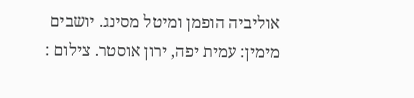אוליביה הופמן ומיטל מסינג. יושבים מימין: עמית יפה, ירון אוסטר. צילום :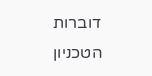דוברות הטכניון